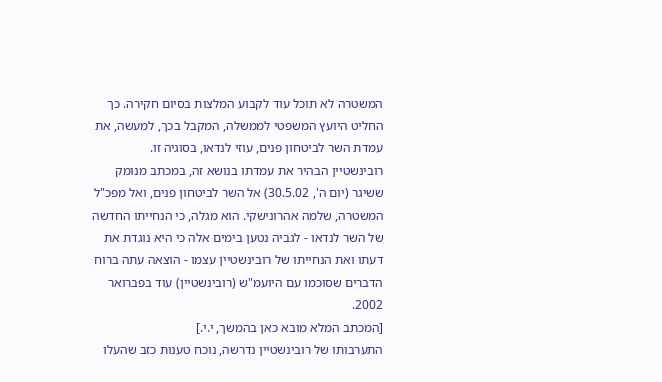המשטרה לא תוכל עוד לקבוע המלצות בסיום חקירה. כך החליט היועץ המשפטי לממשלה, המקבל בכך, למעשה, את עמדת השר לביטחון פנים, עוזי לנדאו, בסוגיה זו.
רובינשטיין הבהיר את עמדתו בנושא זה, במכתב מנומק ששיגר (יום ה', 30.5.02) אל השר לביטחון פנים, ואל מפכ"ל המשטרה, שלמה אהרונישקי. הוא מגלה, כי הנחייתו החדשה של השר לנדאו - לגביה נטען בימים אלה כי היא נוגדת את דעתו ואת הנחייתו של רובינשטיין עצמו - הוצאה עתה ברוח הדברים שסוכמו עם היועמ"ש (רובינשטיין) עוד בפברואר 2002.
[המכתב המלא מובא כאן בהמשך, י.י.]
התערבותו של רובינשטיין נדרשה, נוכח טענות כזב שהעלו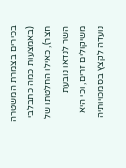בכירים בצמרת המשטרה (באמצעות כמה כתבלבי חצר), כאילו החלטתו של השר לנדאו נובעת משיקולים זרים, וכי היא נועדה לקצץ בסמכויותיה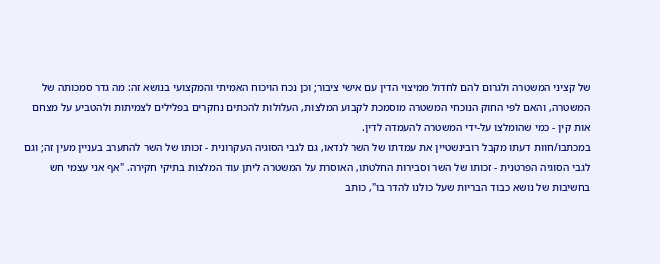של קציני המשטרה ולגרום להם לחדול ממיצוי הדין עם אישי ציבור; וכן נכח הויכוח האמיתי והמקצועי בנושא זה: מה גדר סמכותה של המשטרה, והאם לפי החוק הנוכחי המשטרה מוסמכת לקבוע המלצות, העלולות להכתים נחקרים בפלילים לצמיתות ולהטביע על מצחם אות קין - כמי שהומלצו על-ידי המשטרה להעמדה לדין.
במכתבו/חוות דעתו מקבל רובינשטיין את עמדתו של השר לנדאו, גם לגבי הסוגיה העקרונית - זכותו של השר להתערב בעניין מעין זה; וגם לגבי הסוגיה הפרטנית - זכותו של השר וסבירות החלטתו, האוסרת על המשטרה ליתן עוד המלצות בתיקי חקירה. "אף אני עצמי חש בחשיבות של נושא כבוד הבריות שעל כולנו להדר בו", כותב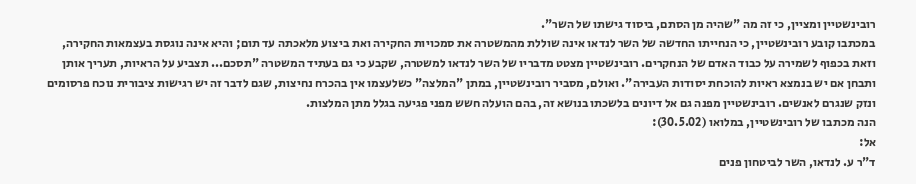רובינשטיין ומציין, כי זה מה "שהיה מן הסתם, ביסוד גישתו של השר".
במכתבו קובע רובינשטיין, כי הנחייתו החדשה של השר לנדאו אינה שוללת מהמשטרה את סמכויות החקירה ואת ביצוע מלאכתה עד תום; והיא אינה נוגסת בעצמאות החקירה, וזאת בכפוף לשמירה על כבוד האדם של הנחקרים. רובינשטיין מצטט מדבריו של השר לנדאו למשטרה, שקבע כי גם בעתיד המשטרה "תסכם... תצביע על הראיות, תעריך אותן ותבחן אם יש בנמצא ראיות להוכחת יסודות העבירה". ואולם, מסביר רובינשטיין, במתן "המלצה" כשלעצמו אין בהכרח נחיצות, שגם לדבר זה יש רגישות ציבורית נוכח פרסומים ונזק שנגרם לאנשים. רובינשטיין מפנה גם אל דיונים בלשכתו בנושא זה, בהם הועלה חשש מפני פגיעה בגלל מתן המלצות.
הנה מכתבו של רובינשטיין, במלואו (30.5.02):
אל:
ד"ר ע. לנדאו, השר לביטחון פנים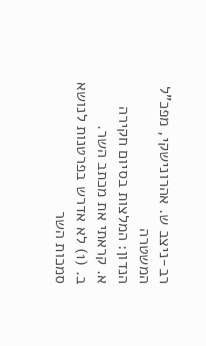רב-ניצב ש. אהרונישקי, מפכ"ל המשטרה
הנדון: המלצות בסיום חקירה
א. קראתי את מכתב השר.
ב. (1) לא אדרש בפרטנות לנושא סמכות השר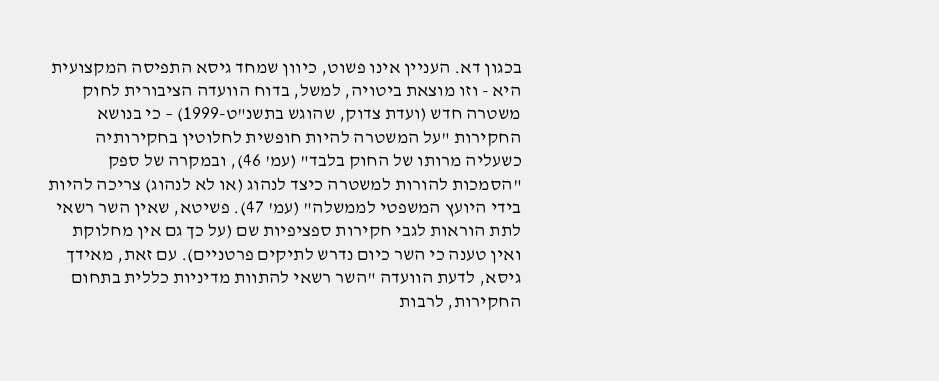בכגון דא. העניין אינו פשוט, כיוון שמחד גיסא התפיסה המקצועית היא - וזו מוצאת ביטויה, למשל, בדוח הוועדה הציבורית לחוק משטרה חדש (ועדת צדוק, שהוגש בתשנ"ט-1999) – כי בנושא החקירות "על המשטרה להיות חופשית לחלוטין בחקירותיה כשעליה מרותו של החוק בלבד" (עמ' 46), ובמקרה של ספק "הסמכות להורות למשטרה כיצד לנהוג (או לא לנהוג) צריכה להיות בידי היועץ המשפטי לממשלה" (עמ' 47). פשיטא, שאין השר רשאי לתת הוראות לגבי חקירות ספציפיות שם (על כך גם אין מחלוקת ואין טענה כי השר כיום נדרש לתיקים פרטניים). עם זאת, מאידך גיסא, לדעת הוועדה "השר רשאי להתוות מדיניות כללית בתחום החקירות, לרבות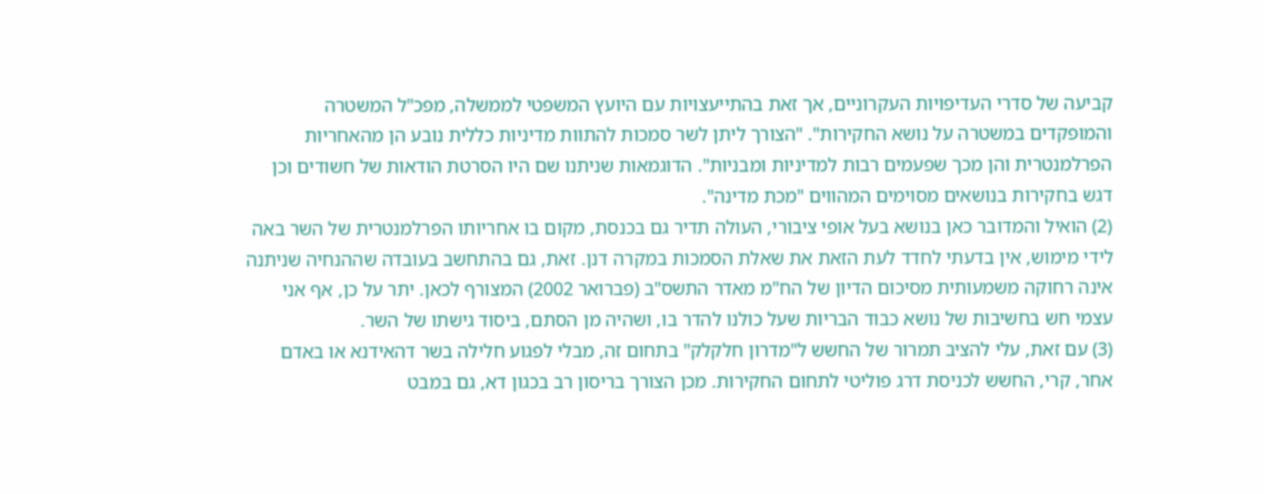קביעה של סדרי העדיפויות העקרוניים, אך זאת בהתייעצויות עם היועץ המשפטי לממשלה, מפכ"ל המשטרה והמופקדים במשטרה על נושא החקירות". "הצורך ליתן לשר סמכות להתוות מדיניות כללית נובע הן מהאחריות הפרלמנטרית והן מכך שפעמים רבות למדיניות ומבניות". הדוגמאות שניתנו שם היו הסרטת הודאות של חשודים וכן דגש בחקירות בנושאים מסוימים המהווים "מכת מדינה".
(2) הואיל והמדובר כאן בנושא בעל אופי ציבורי, העולה תדיר גם בכנסת, מקום בו אחריותו הפרלמנטרית של השר באה לידי מימוש, אין בדעתי לחדד לעת הזאת את שאלת הסמכות במקרה דנן. זאת, גם בהתחשב בעובדה שההנחיה שניתנה אינה רחוקה משמעותית מסיכום הדיון של הח"מ מאדר התשס"ב (פברואר 2002) המצורף לכאן. יתר על כן, אף אני עצמי חש בחשיבות של נושא כבוד הבריות שעל כולנו להדר בו, ושהיה מן הסתם, ביסוד גישתו של השר.
(3) עם זאת, עלי להציב תמרור של החשש ל"מדרון חלקלק" בתחום זה, מבלי לפגוע חלילה בשר דהאידנא או באדם אחר, קרי, החשש לכניסת דרג פוליטי לתחום החקירות. מכן הצורך בריסון רב בכגון דא, גם במבט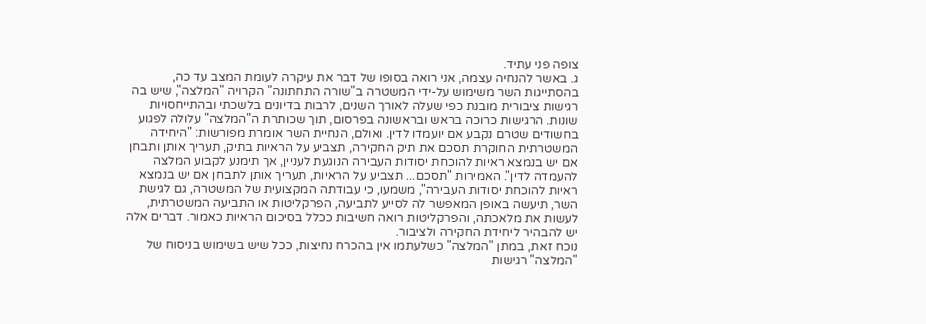צופה פני עתיד.
ג. באשר להנחיה עצמה, אני רואה בסופו של דבר את עיקרה לעומת המצב עד כה, בהסתייגות השר משימוש על-ידי המשטרה ב"שורה התחתונה" הקרויה "המלצה", שיש בה רגישות ציבורית מובנת כפי שעלה לאורך השנים, לרבות בדיונים בלשכתי ובהתייחסויות שונות. הרגישות כרוכה בראש ובראשונה בפרסום, תוך שכותרת ה"המלצה" עלולה לפגוע בחשודים שטרם נקבע אם יועמדו לדין. ואולם, הנחיית השר אומרת מפורשות: "היחידה המשטרתית החוקרת תסכם את תיק החקירה, תצביע על הראיות בתיק, תעריך אותן ותבחן אם יש בנמצא ראיות להוכחת יסודות העבירה הנוגעת לעניין, אך תימנע לקבוע המלצה להעמדה לדין". האמירות "תסכם... תצביע על הראיות, תעריך אותן לתבחן אם יש בנמצא ראיות להוכחת יסודות העבירה", משמעו, כי עבודתה המקצועית של המשטרה, גם לגישת השר, תיעשה באופן המאפשר לה לסייע לתביעה, הפרקליטות או התביעה המשטרתית, לעשות את מלאכתה, והפרקליטות רואה חשיבות ככלל בסיכום הראיות כאמור. דברים אלה יש להבהיר ליחידת החקירה ולציבור.
נוכח זאת, במתן "המלצה" כשלעתמו אין בהכרח נחיצות, ככל שיש בשימוש בניסוח של "המלצה" רגישות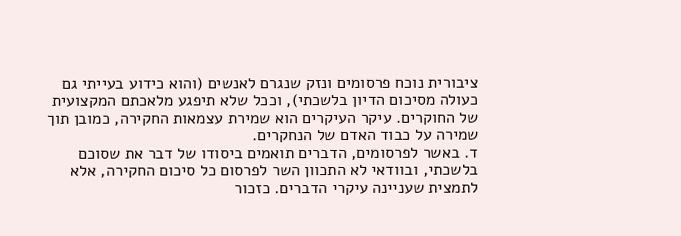ציבורית נוכח פרסומים ונזק שנגרם לאנשים (והוא כידוע בעייתי גם כעולה מסיכום הדיון בלשכתי), וככל שלא תיפגע מלאכתם המקצועית של החוקרים. עיקר העיקרים הוא שמירת עצמאות החקירה, כמובן תוך שמירה על כבוד האדם של הנחקרים.
ד. באשר לפרסומים, הדברים תואמים ביסודו של דבר את שסוכם בלשכתי, ובוודאי לא התכוון השר לפרסום כל סיכום החקירה, אלא לתמצית שעניינה עיקרי הדברים. כזכור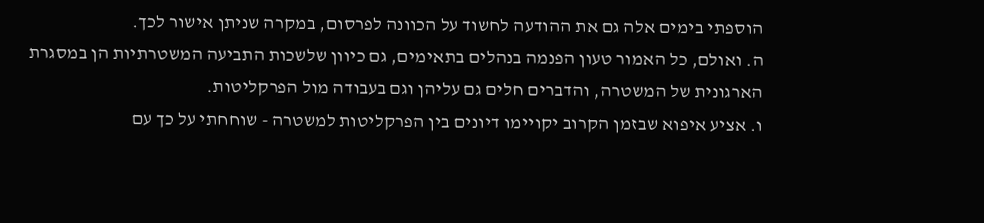הוספתי בימים אלה גם את ההודעה לחשוד על הכוונה לפרסום, במקרה שניתן אישור לכך.
ה. ואולם, כל האמור טעון הפנמה בנהלים בתאימים, גם כיוון שלשכות התביעה המשטרתיות הן במסגרת הארגונית של המשטרה, והדברים חלים גם עליהן וגם בעבודה מול הפרקליטות.
ו. אציע איפוא שבזמן הקרוב יקויימו דיונים בין הפרקליטות למשטרה - שוחחתי על כך עם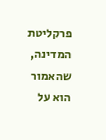פרקליטת המדינה, שהאמור הוא על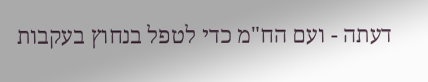דעתה - ועם הח"מ כדי לטפל בנחוץ בעקבות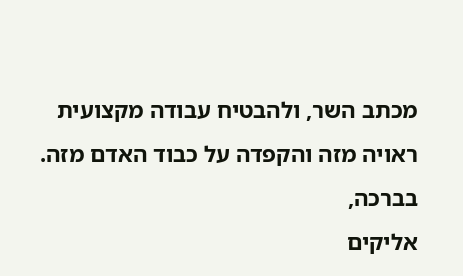מכתב השר, ולהבטיח עבודה מקצועית ראויה מזה והקפדה על כבוד האדם מזה.
בברכה,
אליקים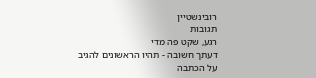רובינשטיין
תגובות
רגע, שקט פה מדי
דעתך חשובה - תהיו הראשונים להגיב על הכתבה